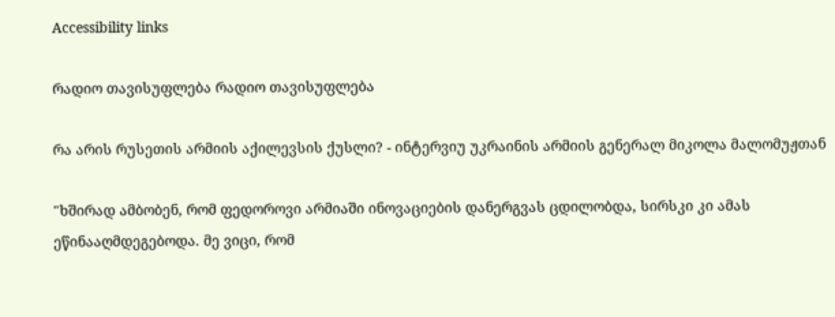Accessibility links

რადიო თავისუფლება რადიო თავისუფლება

რა არის რუსეთის არმიის აქილევსის ქუსლი? - ინტერვიუ უკრაინის არმიის გენერალ მიკოლა მალომუჟთან

"ხშირად ამბობენ, რომ ფედოროვი არმიაში ინოვაციების დანერგვას ცდილობდა, სირსკი კი ამას ეწინააღმდეგებოდა. მე ვიცი, რომ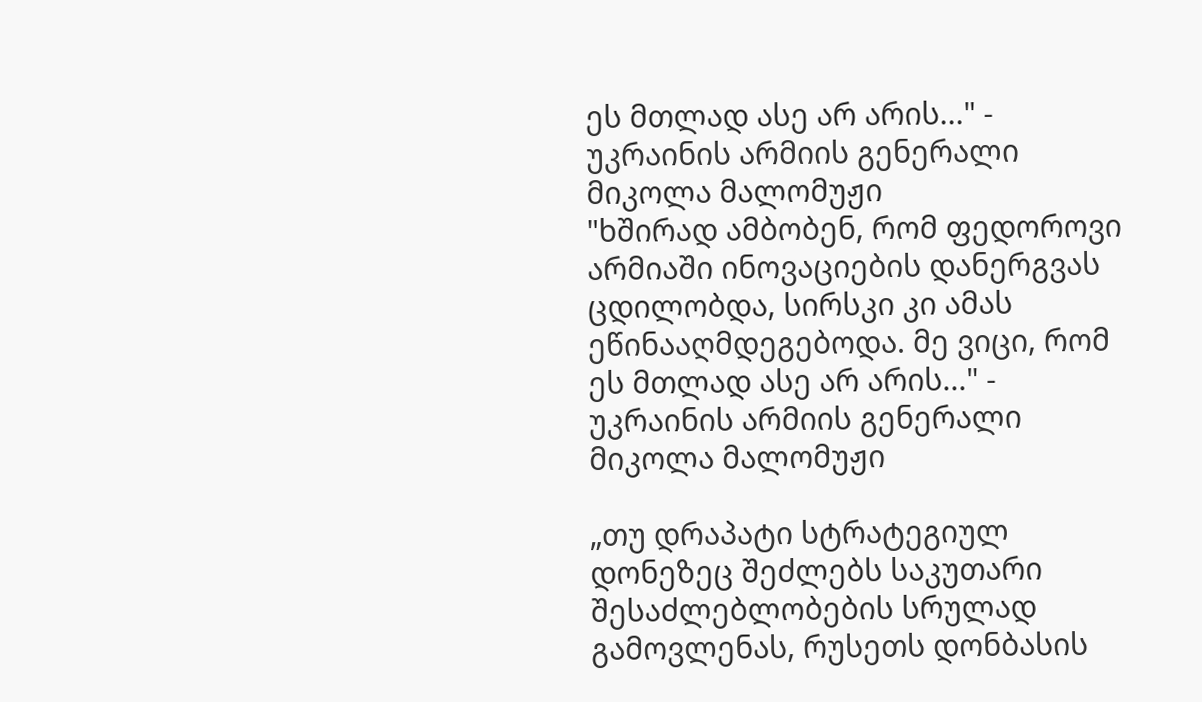ეს მთლად ასე არ არის..." - უკრაინის არმიის გენერალი მიკოლა მალომუჟი
"ხშირად ამბობენ, რომ ფედოროვი არმიაში ინოვაციების დანერგვას ცდილობდა, სირსკი კი ამას ეწინააღმდეგებოდა. მე ვიცი, რომ ეს მთლად ასე არ არის..." - უკრაინის არმიის გენერალი მიკოლა მალომუჟი

„თუ დრაპატი სტრატეგიულ დონეზეც შეძლებს საკუთარი შესაძლებლობების სრულად გამოვლენას, რუსეთს დონბასის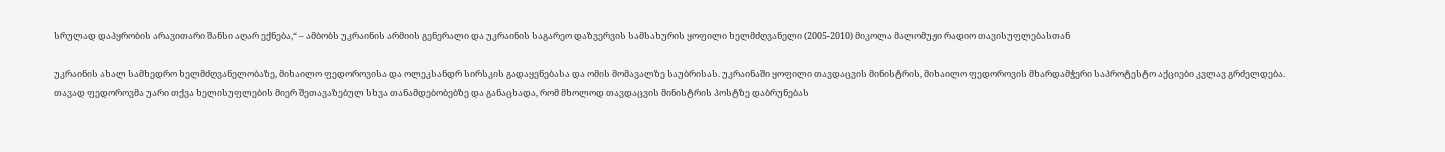სრულად დაპყრობის არავითარი შანსი აღარ ექნება,“ – ამბობს უკრაინის არმიის გენერალი და უკრაინის საგარეო დაზვერვის სამსახურის ყოფილი ხელმძღვანელი (2005-2010) მიკოლა მალომუჟი რადიო თავისუფლებასთან

უკრაინის ახალ სამხედრო ხელმძღვანელობაზე, მიხაილო ფედოროვისა და ოლეკსანდრ სირსკის გადაყენებასა და ომის მომავალზე საუბრისას. უკრაინაში ყოფილი თავდაცვის მინისტრის, მიხაილო ფედოროვის მხარდამჭერი საპროტესტო აქციები კვლავ გრძელდება. თავად ფედოროვმა უარი თქვა ხელისუფლების მიერ შეთავაზებულ სხვა თანამდებობებზე და განაცხადა, რომ მხოლოდ თავდაცვის მინისტრის პოსტზე დაბრუნებას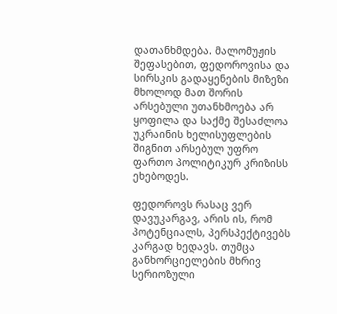დათანხმდება. მალომუჟის შეფასებით, ფედოროვისა და სირსკის გადაყენების მიზეზი მხოლოდ მათ შორის არსებული უთანხმოება არ ყოფილა და საქმე შესაძლოა უკრაინის ხელისუფლების შიგნით არსებულ უფრო ფართო პოლიტიკურ კრიზისს ეხებოდეს.

ფედოროვს რასაც ვერ დავუკარგავ, არის ის, რომ პოტენციალს, პერსპექტივებს კარგად ხედავს. თუმცა განხორციელების მხრივ სერიოზული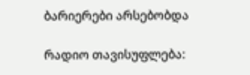ბარიერები არსებობდა

რადიო თავისუფლება: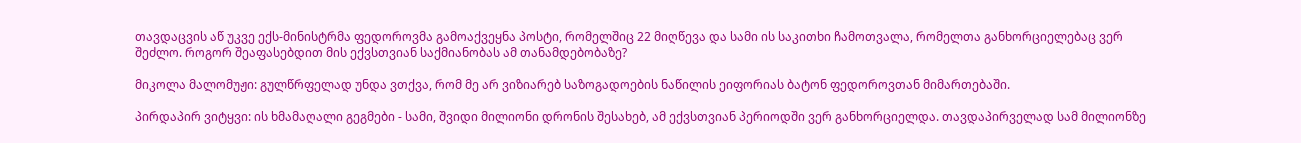თავდაცვის აწ უკვე ექს-მინისტრმა ფედოროვმა გამოაქვეყნა პოსტი, რომელშიც 22 მიღწევა და სამი ის საკითხი ჩამოთვალა, რომელთა განხორციელებაც ვერ შეძლო. როგორ შეაფასებდით მის ექვსთვიან საქმიანობას ამ თანამდებობაზე?

მიკოლა მალომუჟი: გულწრფელად უნდა ვთქვა, რომ მე არ ვიზიარებ საზოგადოების ნაწილის ეიფორიას ბატონ ფედოროვთან მიმართებაში.

პირდაპირ ვიტყვი: ის ხმამაღალი გეგმები - სამი, შვიდი მილიონი დრონის შესახებ, ამ ექვსთვიან პერიოდში ვერ განხორციელდა. თავდაპირველად სამ მილიონზე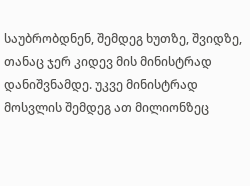საუბრობდნენ, შემდეგ ხუთზე, შვიდზე, თანაც ჯერ კიდევ მის მინისტრად დანიშვნამდე. უკვე მინისტრად მოსვლის შემდეგ ათ მილიონზეც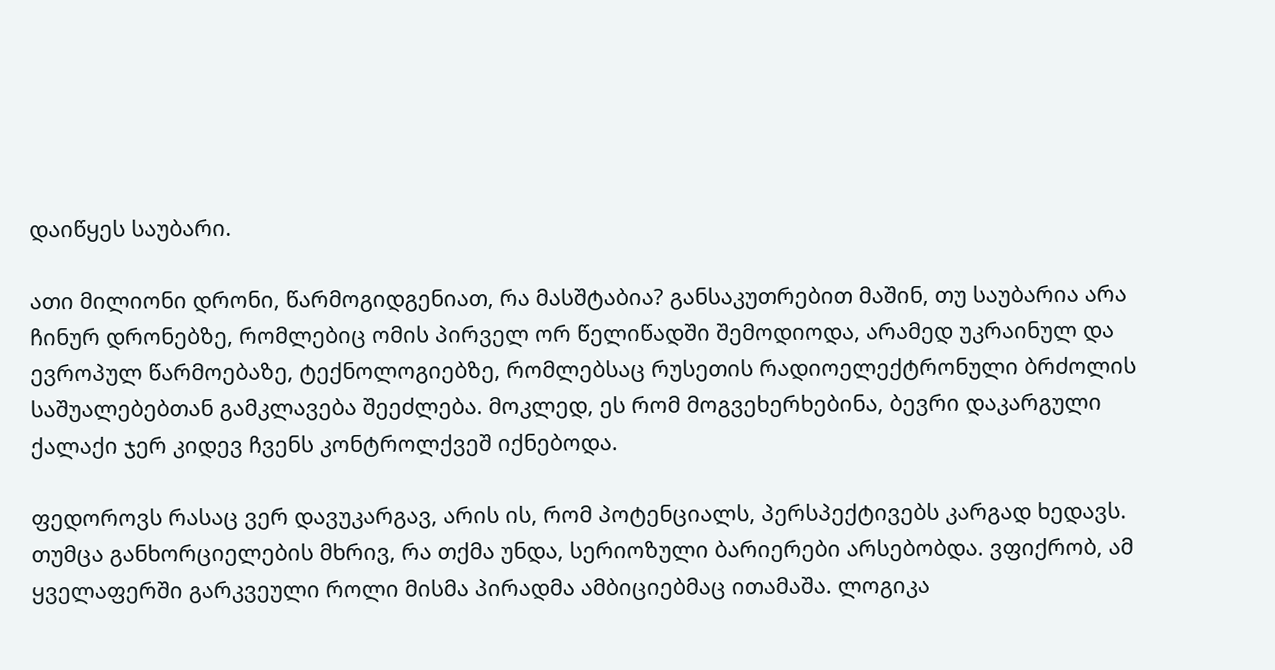დაიწყეს საუბარი.

ათი მილიონი დრონი, წარმოგიდგენიათ, რა მასშტაბია? განსაკუთრებით მაშინ, თუ საუბარია არა ჩინურ დრონებზე, რომლებიც ომის პირველ ორ წელიწადში შემოდიოდა, არამედ უკრაინულ და ევროპულ წარმოებაზე, ტექნოლოგიებზე, რომლებსაც რუსეთის რადიოელექტრონული ბრძოლის საშუალებებთან გამკლავება შეეძლება. მოკლედ, ეს რომ მოგვეხერხებინა, ბევრი დაკარგული ქალაქი ჯერ კიდევ ჩვენს კონტროლქვეშ იქნებოდა.

ფედოროვს რასაც ვერ დავუკარგავ, არის ის, რომ პოტენციალს, პერსპექტივებს კარგად ხედავს. თუმცა განხორციელების მხრივ, რა თქმა უნდა, სერიოზული ბარიერები არსებობდა. ვფიქრობ, ამ ყველაფერში გარკვეული როლი მისმა პირადმა ამბიციებმაც ითამაშა. ლოგიკა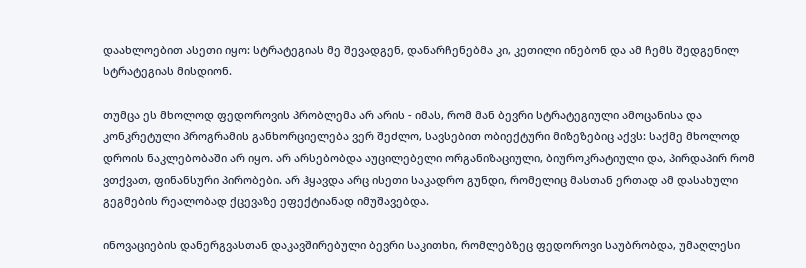დაახლოებით ასეთი იყო: სტრატეგიას მე შევადგენ, დანარჩენებმა კი, კეთილი ინებონ და ამ ჩემს შედგენილ სტრატეგიას მისდიონ.

თუმცა ეს მხოლოდ ფედოროვის პრობლემა არ არის - იმას, რომ მან ბევრი სტრატეგიული ამოცანისა და კონკრეტული პროგრამის განხორციელება ვერ შეძლო, სავსებით ობიექტური მიზეზებიც აქვს: საქმე მხოლოდ დროის ნაკლებობაში არ იყო. არ არსებობდა აუცილებელი ორგანიზაციული, ბიუროკრატიული და, პირდაპირ რომ ვთქვათ, ფინანსური პირობები. არ ჰყავდა არც ისეთი საკადრო გუნდი, რომელიც მასთან ერთად ამ დასახული გეგმების რეალობად ქცევაზე ეფექტიანად იმუშავებდა.

ინოვაციების დანერგვასთან დაკავშირებული ბევრი საკითხი, რომლებზეც ფედოროვი საუბრობდა, უმაღლესი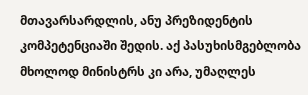მთავარსარდლის, ანუ პრეზიდენტის კომპეტენციაში შედის. აქ პასუხისმგებლობა მხოლოდ მინისტრს კი არა, უმაღლეს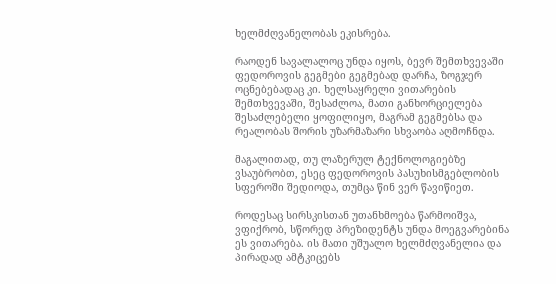ხელმძღვანელობას ეკისრება.

რაოდენ სავალალოც უნდა იყოს, ბევრ შემთხვევაში ფედოროვის გეგმები გეგმებად დარჩა, ზოგჯერ ოცნებებადაც კი. ხელსაყრელი ვითარების შემთხვევაში, შესაძლოა, მათი განხორციელება შესაძლებელი ყოფილიყო, მაგრამ გეგმებსა და რეალობას შორის უზარმაზარი სხვაობა აღმოჩნდა.

მაგალითად, თუ ლაზერულ ტექნოლოგიებზე ვსაუბრობთ, ესეც ფედოროვის პასუხისმგებლობის სფეროში შედიოდა, თუმცა წინ ვერ წავიწიეთ.

როდესაც სირსკისთან უთანხმოება წარმოიშვა, ვფიქრობ, სწორედ პრეზიდენტს უნდა მოეგვარებინა ეს ვითარება. ის მათი უშუალო ხელმძღვანელია და პირადად ამტკიცებს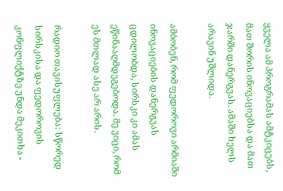ყველა ამ პროგრამას ამტკიცებს, მათ შორის ინოვაციებსა და მათ ჯარში დანერგვას. ამაში ხელს არავინ უშლიდა.

ამბობენ, რომ ფედოროვი არმიაში ინოვაციების დანერგვას ცდილობდა, სირსკი კი ამას ეწინააღმდეგებოდა. მე ვიცი, რომ ეს მთლად ასე არ არის.

რადიო თავისუფლება: სწორედ სირსკისა და ფედოროვის კონფლიქტზე უნდა მეკითხა -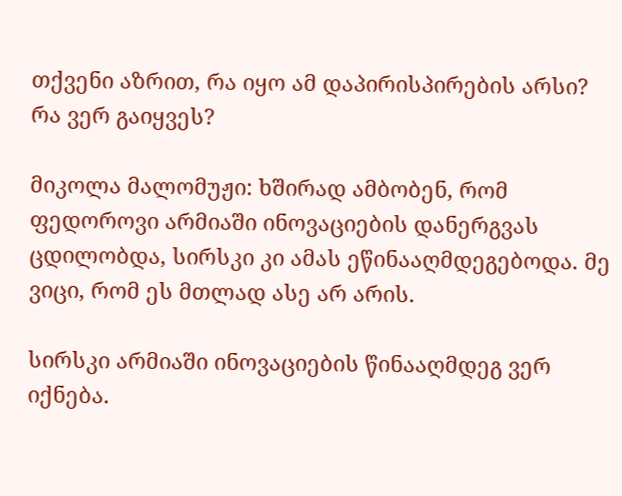თქვენი აზრით, რა იყო ამ დაპირისპირების არსი? რა ვერ გაიყვეს?

მიკოლა მალომუჟი: ხშირად ამბობენ, რომ ფედოროვი არმიაში ინოვაციების დანერგვას ცდილობდა, სირსკი კი ამას ეწინააღმდეგებოდა. მე ვიცი, რომ ეს მთლად ასე არ არის.

სირსკი არმიაში ინოვაციების წინააღმდეგ ვერ იქნება.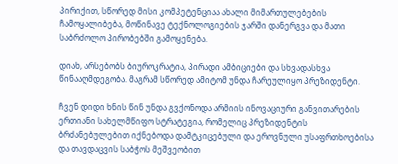პირიქით, სწორედ მისი კომპეტენციაა ახალი მიმართულებების ჩამოყალიბება, მოწინავე ტექნოლოგიების ჯარში დანერგვა და მათი საბრძოლო პირობებში გამოყენება.

დიახ, არსებობს ბიუროკრატია, პირადი ამბიციები და სხვადასხვა წინააღმდეგობა. მაგრამ სწორედ ამიტომ უნდა ჩარეულიყო პრეზიდენტი.

ჩვენ დიდი ხნის წინ უნდა გვქონოდა არმიის ინოვაციური განვითარების ერთიანი სახელმწიფო სტრატეგია, რომელიც პრეზიდენტის ბრძანებულებით იქნებოდა დამტკიცებული და ეროვნული უსაფრთხოებისა და თავდაცვის საბჭოს მეშვეობით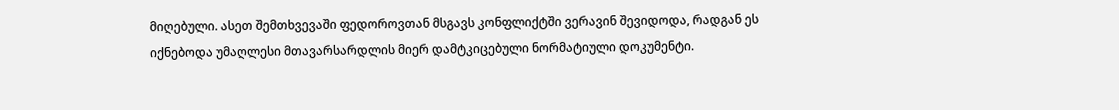მიღებული. ასეთ შემთხვევაში ფედოროვთან მსგავს კონფლიქტში ვერავინ შევიდოდა, რადგან ეს იქნებოდა უმაღლესი მთავარსარდლის მიერ დამტკიცებული ნორმატიული დოკუმენტი.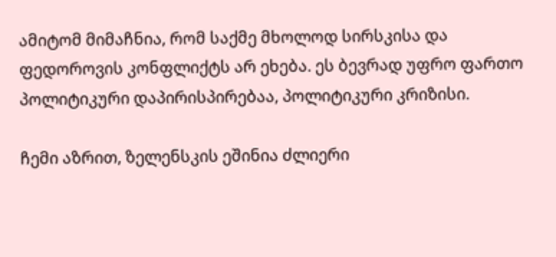ამიტომ მიმაჩნია, რომ საქმე მხოლოდ სირსკისა და ფედოროვის კონფლიქტს არ ეხება. ეს ბევრად უფრო ფართო პოლიტიკური დაპირისპირებაა, პოლიტიკური კრიზისი.

ჩემი აზრით, ზელენსკის ეშინია ძლიერი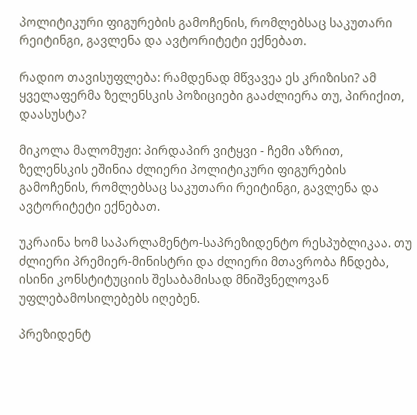პოლიტიკური ფიგურების გამოჩენის, რომლებსაც საკუთარი რეიტინგი, გავლენა და ავტორიტეტი ექნებათ.

რადიო თავისუფლება: რამდენად მწვავეა ეს კრიზისი? ამ ყველაფერმა ზელენსკის პოზიციები გააძლიერა თუ, პირიქით, დაასუსტა?

მიკოლა მალომუჟი: პირდაპირ ვიტყვი - ჩემი აზრით, ზელენსკის ეშინია ძლიერი პოლიტიკური ფიგურების გამოჩენის, რომლებსაც საკუთარი რეიტინგი, გავლენა და ავტორიტეტი ექნებათ.

უკრაინა ხომ საპარლამენტო-საპრეზიდენტო რესპუბლიკაა. თუ ძლიერი პრემიერ-მინისტრი და ძლიერი მთავრობა ჩნდება, ისინი კონსტიტუციის შესაბამისად მნიშვნელოვან უფლებამოსილებებს იღებენ.

პრეზიდენტ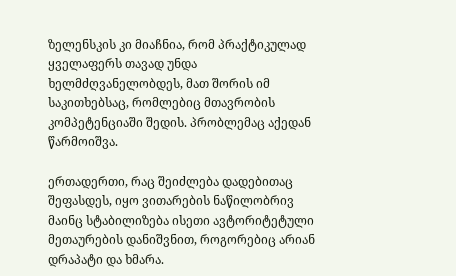ზელენსკის კი მიაჩნია, რომ პრაქტიკულად ყველაფერს თავად უნდა ხელმძღვანელობდეს, მათ შორის იმ საკითხებსაც, რომლებიც მთავრობის კომპეტენციაში შედის. პრობლემაც აქედან წარმოიშვა.

ერთადერთი, რაც შეიძლება დადებითაც შეფასდეს, იყო ვითარების ნაწილობრივ მაინც სტაბილიზება ისეთი ავტორიტეტული მეთაურების დანიშვნით, როგორებიც არიან დრაპატი და ხმარა.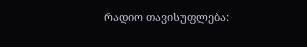რადიო თავისუფლება: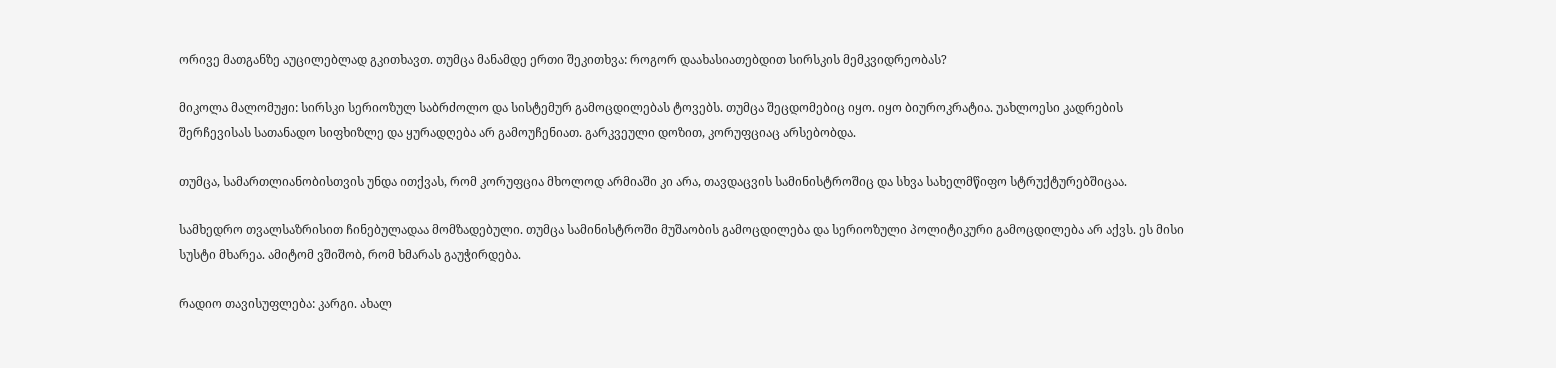ორივე მათგანზე აუცილებლად გკითხავთ. თუმცა მანამდე ერთი შეკითხვა: როგორ დაახასიათებდით სირსკის მემკვიდრეობას?

მიკოლა მალომუჟი: სირსკი სერიოზულ საბრძოლო და სისტემურ გამოცდილებას ტოვებს. თუმცა შეცდომებიც იყო. იყო ბიუროკრატია. უახლოესი კადრების შერჩევისას სათანადო სიფხიზლე და ყურადღება არ გამოუჩენიათ. გარკვეული დოზით, კორუფციაც არსებობდა.

თუმცა, სამართლიანობისთვის უნდა ითქვას, რომ კორუფცია მხოლოდ არმიაში კი არა, თავდაცვის სამინისტროშიც და სხვა სახელმწიფო სტრუქტურებშიცაა.

სამხედრო თვალსაზრისით ჩინებულადაა მომზადებული. თუმცა სამინისტროში მუშაობის გამოცდილება და სერიოზული პოლიტიკური გამოცდილება არ აქვს. ეს მისი სუსტი მხარეა. ამიტომ ვშიშობ, რომ ხმარას გაუჭირდება.

რადიო თავისუფლება: კარგი. ახალ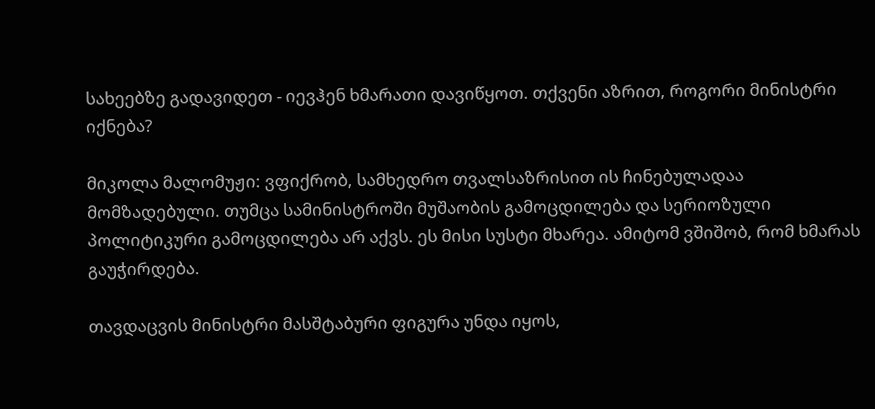სახეებზე გადავიდეთ - იევჰენ ხმარათი დავიწყოთ. თქვენი აზრით, როგორი მინისტრი იქნება?

მიკოლა მალომუჟი: ვფიქრობ, სამხედრო თვალსაზრისით ის ჩინებულადაა მომზადებული. თუმცა სამინისტროში მუშაობის გამოცდილება და სერიოზული პოლიტიკური გამოცდილება არ აქვს. ეს მისი სუსტი მხარეა. ამიტომ ვშიშობ, რომ ხმარას გაუჭირდება.

თავდაცვის მინისტრი მასშტაბური ფიგურა უნდა იყოს,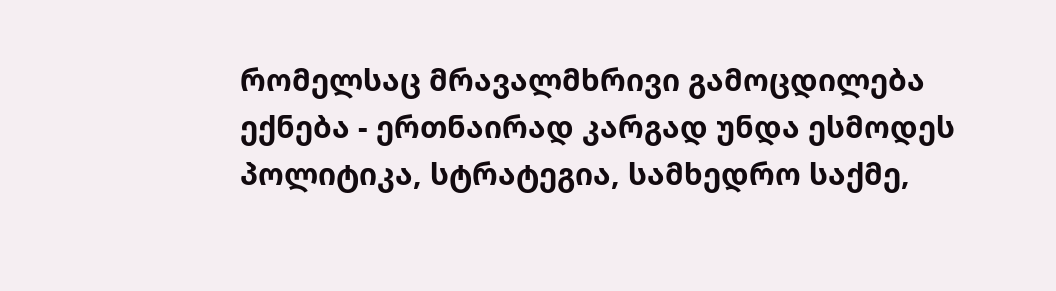რომელსაც მრავალმხრივი გამოცდილება ექნება - ერთნაირად კარგად უნდა ესმოდეს პოლიტიკა, სტრატეგია, სამხედრო საქმე,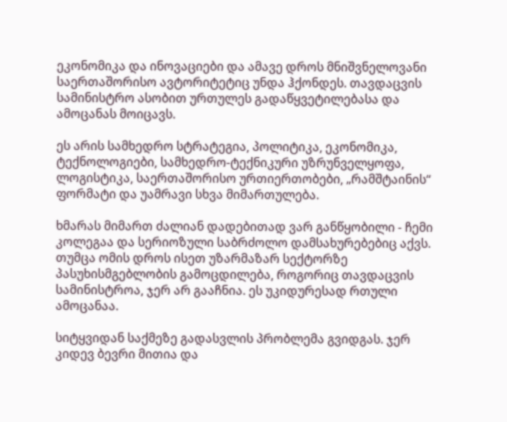ეკონომიკა და ინოვაციები და ამავე დროს მნიშვნელოვანი საერთაშორისო ავტორიტეტიც უნდა ჰქონდეს. თავდაცვის სამინისტრო ასობით ურთულეს გადაწყვეტილებასა და ამოცანას მოიცავს.

ეს არის სამხედრო სტრატეგია, პოლიტიკა, ეკონომიკა, ტექნოლოგიები, სამხედრო-ტექნიკური უზრუნველყოფა, ლოგისტიკა, საერთაშორისო ურთიერთობები, „რამშტაინის“ ფორმატი და უამრავი სხვა მიმართულება.

ხმარას მიმართ ძალიან დადებითად ვარ განწყობილი - ჩემი კოლეგაა და სერიოზული საბრძოლო დამსახურებებიც აქვს. თუმცა ომის დროს ისეთ უზარმაზარ სექტორზე პასუხისმგებლობის გამოცდილება, როგორიც თავდაცვის სამინისტროა, ჯერ არ გააჩნია. ეს უკიდურესად რთული ამოცანაა.

სიტყვიდან საქმეზე გადასვლის პრობლემა გვიდგას. ჯერ კიდევ ბევრი მითია და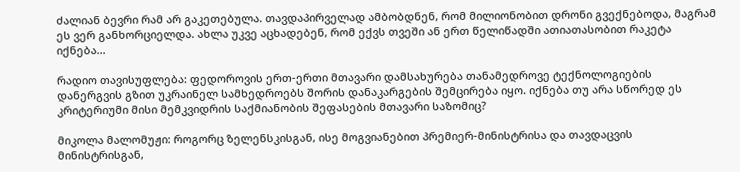ძალიან ბევრი რამ არ გაკეთებულა. თავდაპირველად ამბობდნენ, რომ მილიონობით დრონი გვექნებოდა, მაგრამ ეს ვერ განხორციელდა. ახლა უკვე აცხადებენ, რომ ექვს თვეში ან ერთ წელიწადში ათიათასობით რაკეტა იქნება...

რადიო თავისუფლება: ფედოროვის ერთ-ერთი მთავარი დამსახურება თანამედროვე ტექნოლოგიების დანერგვის გზით უკრაინელ სამხედროებს შორის დანაკარგების შემცირება იყო. იქნება თუ არა სწორედ ეს კრიტერიუმი მისი მემკვიდრის საქმიანობის შეფასების მთავარი საზომიც?

მიკოლა მალომუჟი: როგორც ზელენსკისგან, ისე მოგვიანებით პრემიერ-მინისტრისა და თავდაცვის მინისტრისგან,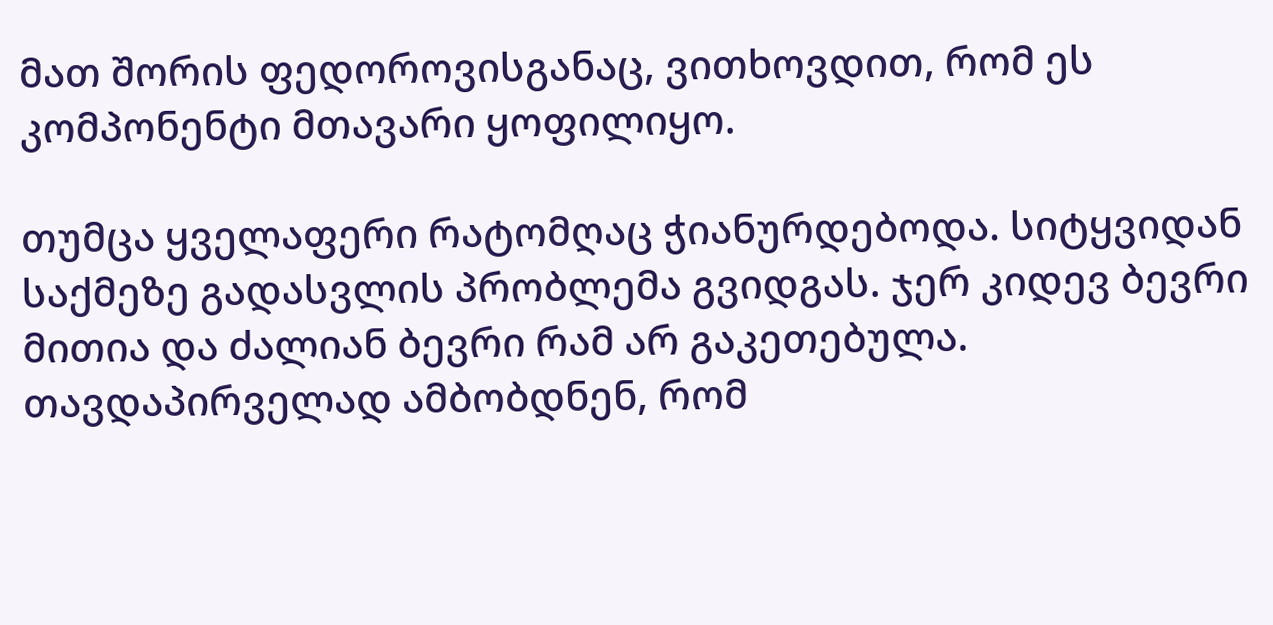მათ შორის ფედოროვისგანაც, ვითხოვდით, რომ ეს კომპონენტი მთავარი ყოფილიყო.

თუმცა ყველაფერი რატომღაც ჭიანურდებოდა. სიტყვიდან საქმეზე გადასვლის პრობლემა გვიდგას. ჯერ კიდევ ბევრი მითია და ძალიან ბევრი რამ არ გაკეთებულა. თავდაპირველად ამბობდნენ, რომ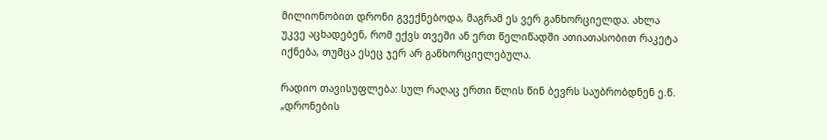მილიონობით დრონი გვექნებოდა, მაგრამ ეს ვერ განხორციელდა. ახლა უკვე აცხადებენ, რომ ექვს თვეში ან ერთ წელიწადში ათიათასობით რაკეტა იქნება, თუმცა ესეც ჯერ არ განხორციელებულა.

რადიო თავისუფლება: სულ რაღაც ერთი წლის წინ ბევრს საუბრობდნენ ე.წ. „დრონების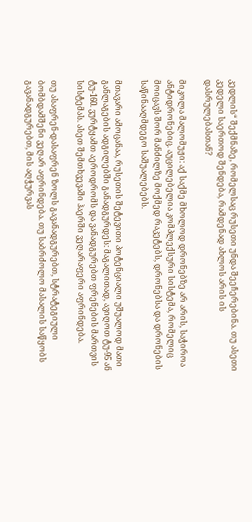კედლის“ შექმნაზე, რომელსაც რუსეთი უნდა შეეჩერებინა. თუ ასეთი კედელი საერთოდ შენდება, რამდენად ახლოს არის ის დასრულებასთან?

მიკოლა მალომუჟი: აქ საქმე მხოლოდ დრონებზე არ არის, საჭიროა ანტიდრონებიც. აუცილებელია კომპლექსური სისტემა, რომელიც მოიცავს შორ მანძილზე მოქმედ რაკეტებს, დრონებსა და დრონების საწინააღმდეგო საშუალებებს.

მთავარი ამოცანაა, რუსეთის შეტევითი პოტენციალი უშუალოდ მათი განლაგების ადგილებში განადგურდეს: მაგალითად, ავიღოთ ტუ-95 ან ტუ-160. ვურტყამთ აეროდრომს და ვანადგურებთ ფრენების მართვის სისტემას. ასეთ შემთხვევაში ჰაერში ვეღარაფერი აფრინდება.

თუ ასაფრენ-დასაფრენ ზოლს გავანადგურებთ, სტრატეგიული ბომბდამშენი ვეღარ აფრინდება. თუ საბრძოლო მასალის საწყობს გავანადგურებთ, მის აღჭურვას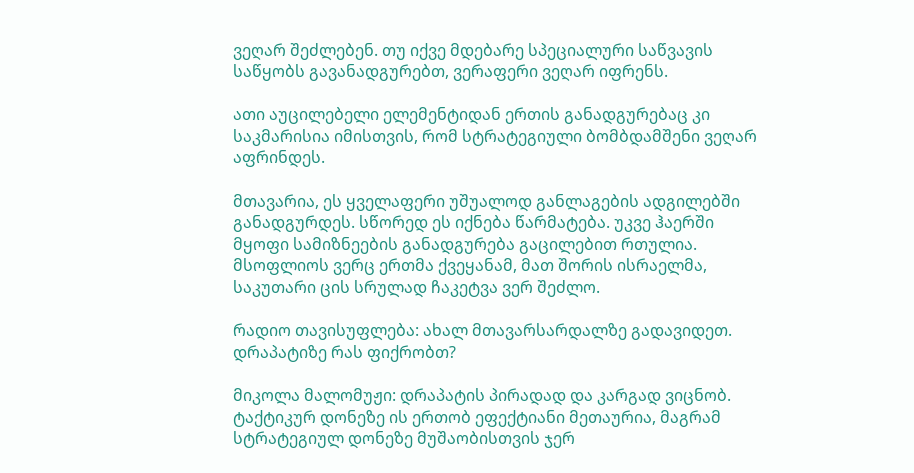ვეღარ შეძლებენ. თუ იქვე მდებარე სპეციალური საწვავის საწყობს გავანადგურებთ, ვერაფერი ვეღარ იფრენს.

ათი აუცილებელი ელემენტიდან ერთის განადგურებაც კი საკმარისია იმისთვის, რომ სტრატეგიული ბომბდამშენი ვეღარ აფრინდეს.

მთავარია, ეს ყველაფერი უშუალოდ განლაგების ადგილებში განადგურდეს. სწორედ ეს იქნება წარმატება. უკვე ჰაერში მყოფი სამიზნეების განადგურება გაცილებით რთულია. მსოფლიოს ვერც ერთმა ქვეყანამ, მათ შორის ისრაელმა, საკუთარი ცის სრულად ჩაკეტვა ვერ შეძლო.

რადიო თავისუფლება: ახალ მთავარსარდალზე გადავიდეთ. დრაპატიზე რას ფიქრობთ?

მიკოლა მალომუჟი: დრაპატის პირადად და კარგად ვიცნობ. ტაქტიკურ დონეზე ის ერთობ ეფექტიანი მეთაურია, მაგრამ სტრატეგიულ დონეზე მუშაობისთვის ჯერ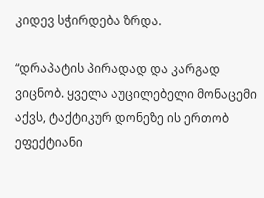კიდევ სჭირდება ზრდა.

“დრაპატის პირადად და კარგად ვიცნობ. ყველა აუცილებელი მონაცემი აქვს, ტაქტიკურ დონეზე ის ერთობ ეფექტიანი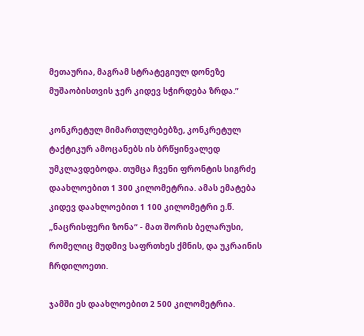მეთაურია, მაგრამ სტრატეგიულ დონეზე მუშაობისთვის ჯერ კიდევ სჭირდება ზრდა.”

კონკრეტულ მიმართულებებზე, კონკრეტულ ტაქტიკურ ამოცანებს ის ბრწყინვალედ უმკლავდებოდა. თუმცა ჩვენი ფრონტის სიგრძე დაახლოებით 1 300 კილომეტრია. ამას ემატება კიდევ დაახლოებით 1 100 კილომეტრი ე.წ. „ნაცრისფერი ზონა“ - მათ შორის ბელარუსი, რომელიც მუდმივ საფრთხეს ქმნის, და უკრაინის ჩრდილოეთი.

ჯამში ეს დაახლოებით 2 500 კილომეტრია.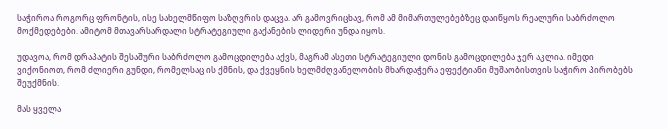საჭიროა როგორც ფრონტის, ისე სახელმწიფო საზღვრის დაცვა. არ გამოვრიცხავ, რომ ამ მიმართულებებზეც დაიწყოს რეალური საბრძოლო მოქმედებები. ამიტომ მთავარსარდალი სტრატეგიული გაქანების ლიდერი უნდა იყოს.

უდავოა, რომ დრაპატის შესაშური საბრძოლო გამოცდილება აქვს, მაგრამ ასეთი სტრატეგიული დონის გამოცდილება ჯერ აკლია. იმედი ვიქონიოთ, რომ ძლიერი გუნდი, რომელსაც ის ქმნის, და ქვეყნის ხელმძღვანელობის მხარდაჭერა ეფექტიანი მუშაობისთვის საჭირო პირობებს შეუქმნის.

მას ყველა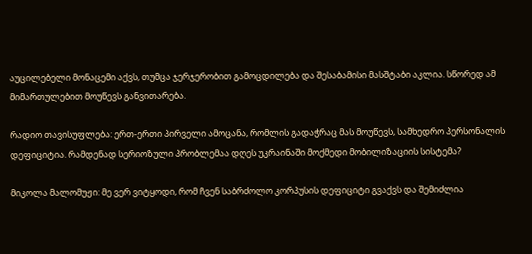აუცილებელი მონაცემი აქვს, თუმცა ჯერჯერობით გამოცდილება და შესაბამისი მასშტაბი აკლია. სწორედ ამ მიმართულებით მოუწევს განვითარება.

რადიო თავისუფლება: ერთ-ერთი პირველი ამოცანა, რომლის გადაჭრაც მას მოუწევს, სამხედრო პერსონალის დეფიციტია. რამდენად სერიოზული პრობლემაა დღეს უკრაინაში მოქმედი მობილიზაციის სისტემა?

მიკოლა მალომუჟი: მე ვერ ვიტყოდი, რომ ჩვენ საბრძოლო კორპუსის დეფიციტი გვაქვს და შემიძლია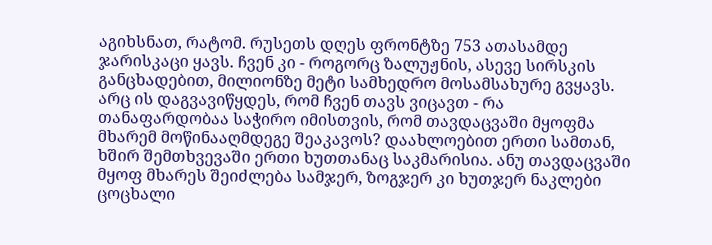აგიხსნათ, რატომ. რუსეთს დღეს ფრონტზე 753 ათასამდე ჯარისკაცი ყავს. ჩვენ კი - როგორც ზალუჟნის, ასევე სირსკის განცხადებით, მილიონზე მეტი სამხედრო მოსამსახურე გვყავს. არც ის დაგვავიწყდეს, რომ ჩვენ თავს ვიცავთ - რა თანაფარდობაა საჭირო იმისთვის, რომ თავდაცვაში მყოფმა მხარემ მოწინააღმდეგე შეაკავოს? დაახლოებით ერთი სამთან, ხშირ შემთხვევაში ერთი ხუთთანაც საკმარისია. ანუ თავდაცვაში მყოფ მხარეს შეიძლება სამჯერ, ზოგჯერ კი ხუთჯერ ნაკლები ცოცხალი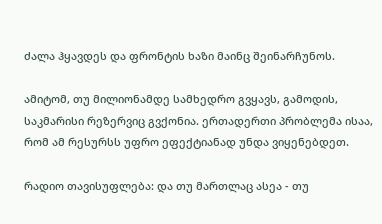ძალა ჰყავდეს და ფრონტის ხაზი მაინც შეინარჩუნოს.

ამიტომ, თუ მილიონამდე სამხედრო გვყავს, გამოდის, საკმარისი რეზერვიც გვქონია. ერთადერთი პრობლემა ისაა, რომ ამ რესურსს უფრო ეფექტიანად უნდა ვიყენებდეთ.

რადიო თავისუფლება: და თუ მართლაც ასეა - თუ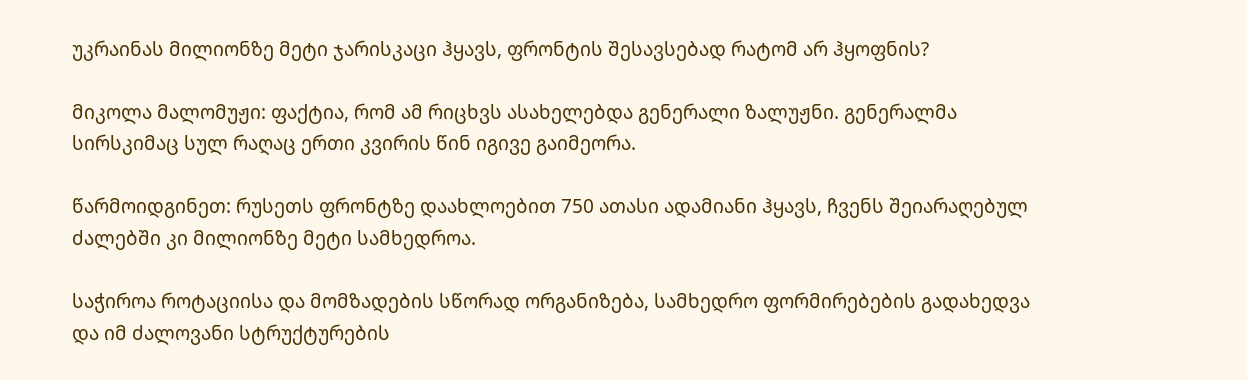უკრაინას მილიონზე მეტი ჯარისკაცი ჰყავს, ფრონტის შესავსებად რატომ არ ჰყოფნის?

მიკოლა მალომუჟი: ფაქტია, რომ ამ რიცხვს ასახელებდა გენერალი ზალუჟნი. გენერალმა სირსკიმაც სულ რაღაც ერთი კვირის წინ იგივე გაიმეორა.

წარმოიდგინეთ: რუსეთს ფრონტზე დაახლოებით 750 ათასი ადამიანი ჰყავს, ჩვენს შეიარაღებულ ძალებში კი მილიონზე მეტი სამხედროა.

საჭიროა როტაციისა და მომზადების სწორად ორგანიზება, სამხედრო ფორმირებების გადახედვა და იმ ძალოვანი სტრუქტურების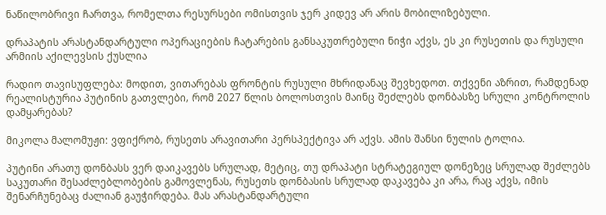ნაწილობრივი ჩართვა, რომელთა რესურსები ომისთვის ჯერ კიდევ არ არის მობილიზებული.

დრაპატის არასტანდარტული ოპერაციების ჩატარების განსაკუთრებული ნიჭი აქვს, ეს კი რუსეთის და რუსული არმიის აქილევსის ქუსლია

რადიო თავისუფლება: მოდით, ვითარებას ფრონტის რუსული მხრიდანაც შევხედოთ. თქვენი აზრით, რამდენად რეალისტურია პუტინის გათვლები, რომ 2027 წლის ბოლოსთვის მაინც შეძლებს დონბასზე სრული კონტროლის დამყარებას?

მიკოლა მალომუჟი: ვფიქრობ, რუსეთს არავითარი პერსპექტივა არ აქვს. ამის შანსი ნულის ტოლია.

პუტინი არათუ დონბასს ვერ დაიკავებს სრულად, მეტიც, თუ დრაპატი სტრატეგიულ დონეზეც სრულად შეძლებს საკუთარი შესაძლებლობების გამოვლენას, რუსეთს დონბასის სრულად დაკავება კი არა, რაც აქვს, იმის შენარჩუნებაც ძალიან გაუჭირდება. მას არასტანდარტული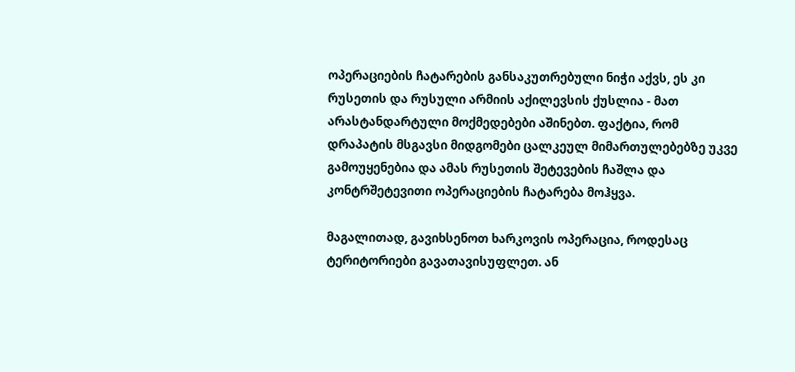ოპერაციების ჩატარების განსაკუთრებული ნიჭი აქვს, ეს კი რუსეთის და რუსული არმიის აქილევსის ქუსლია - მათ არასტანდარტული მოქმედებები აშინებთ. ფაქტია, რომ დრაპატის მსგავსი მიდგომები ცალკეულ მიმართულებებზე უკვე გამოუყენებია და ამას რუსეთის შეტევების ჩაშლა და კონტრშეტევითი ოპერაციების ჩატარება მოჰყვა.

მაგალითად, გავიხსენოთ ხარკოვის ოპერაცია, როდესაც ტერიტორიები გავათავისუფლეთ. ან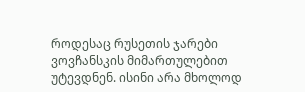როდესაც რუსეთის ჯარები ვოვჩანსკის მიმართულებით უტევდნენ. ისინი არა მხოლოდ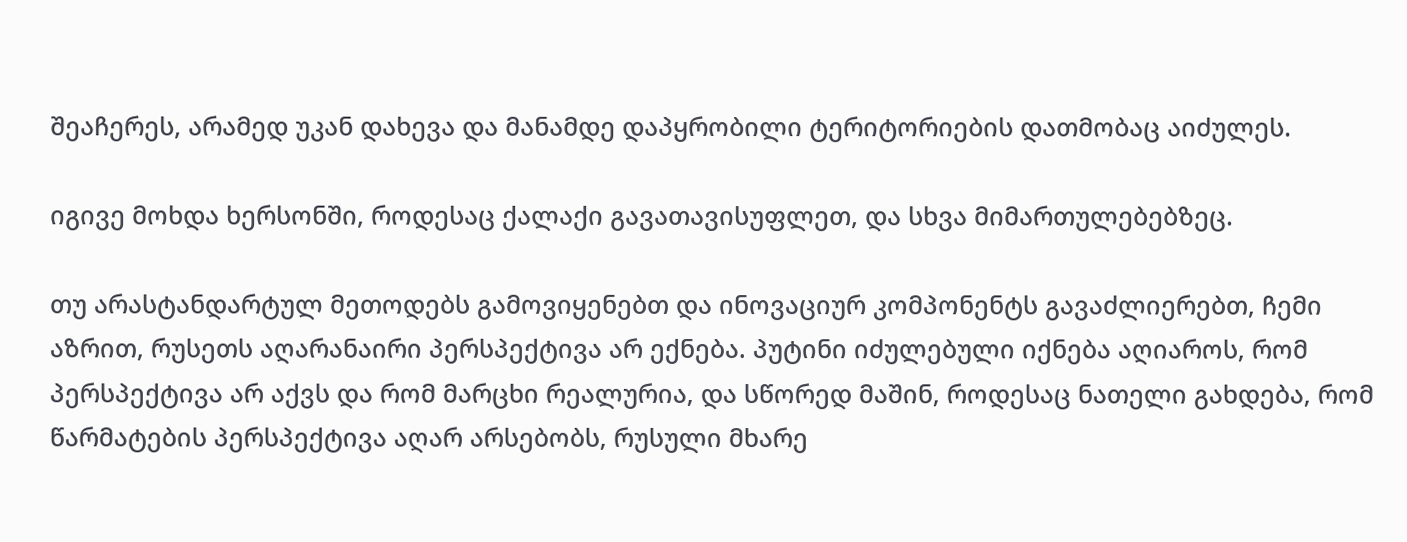შეაჩერეს, არამედ უკან დახევა და მანამდე დაპყრობილი ტერიტორიების დათმობაც აიძულეს.

იგივე მოხდა ხერსონში, როდესაც ქალაქი გავათავისუფლეთ, და სხვა მიმართულებებზეც.

თუ არასტანდარტულ მეთოდებს გამოვიყენებთ და ინოვაციურ კომპონენტს გავაძლიერებთ, ჩემი აზრით, რუსეთს აღარანაირი პერსპექტივა არ ექნება. პუტინი იძულებული იქნება აღიაროს, რომ პერსპექტივა არ აქვს და რომ მარცხი რეალურია, და სწორედ მაშინ, როდესაც ნათელი გახდება, რომ წარმატების პერსპექტივა აღარ არსებობს, რუსული მხარე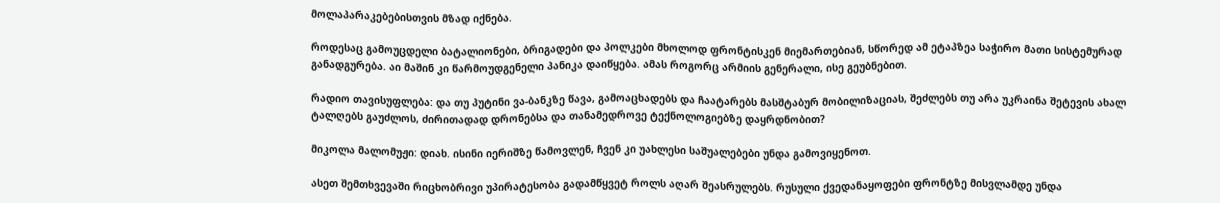მოლაპარაკებებისთვის მზად იქნება.

როდესაც გამოუცდელი ბატალიონები, ბრიგადები და პოლკები მხოლოდ ფრონტისკენ მიემართებიან, სწორედ ამ ეტაპზეა საჭირო მათი სისტემურად განადგურება. აი მაშინ კი წარმოუდგენელი პანიკა დაიწყება. ამას როგორც არმიის გენერალი, ისე გეუბნებით.

რადიო თავისუფლება: და თუ პუტინი ვა-ბანკზე წავა, გამოაცხადებს და ჩაატარებს მასშტაბურ მობილიზაციას, შეძლებს თუ არა უკრაინა შეტევის ახალ ტალღებს გაუძლოს, ძირითადად დრონებსა და თანამედროვე ტექნოლოგიებზე დაყრდნობით?

მიკოლა მალომუჟი: დიახ. ისინი იერიშზე წამოვლენ, ჩვენ კი უახლესი საშუალებები უნდა გამოვიყენოთ.

ასეთ შემთხვევაში რიცხობრივი უპირატესობა გადამწყვეტ როლს აღარ შეასრულებს. რუსული ქვედანაყოფები ფრონტზე მისვლამდე უნდა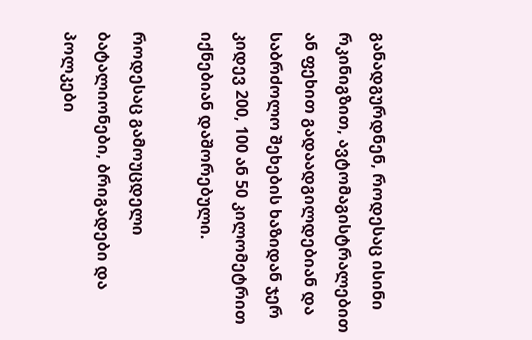განადგურდნენ, როდესაც ისინი რკინიგზით, ავტომაგისტრალებით ან ფეხით გადაადგილდებიან და საბრძოლო შეხების ხაზიდან ჯერ კიდევ 200, 100 ან 50 კილომეტრით იქნებიან დაშორებული.

როდესაც გამოუცდელი ბატალიონები, ბრიგადები და პოლკები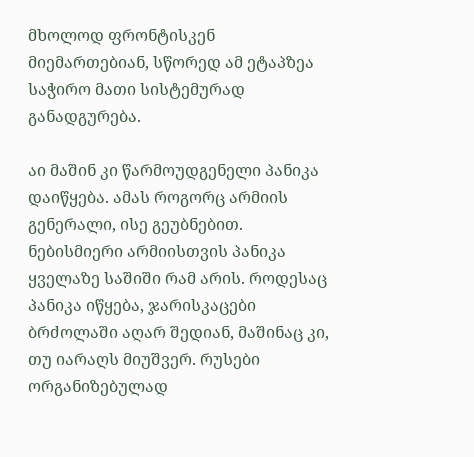მხოლოდ ფრონტისკენ მიემართებიან, სწორედ ამ ეტაპზეა საჭირო მათი სისტემურად განადგურება.

აი მაშინ კი წარმოუდგენელი პანიკა დაიწყება. ამას როგორც არმიის გენერალი, ისე გეუბნებით. ნებისმიერი არმიისთვის პანიკა ყველაზე საშიში რამ არის. როდესაც პანიკა იწყება, ჯარისკაცები ბრძოლაში აღარ შედიან, მაშინაც კი, თუ იარაღს მიუშვერ. რუსები ორგანიზებულად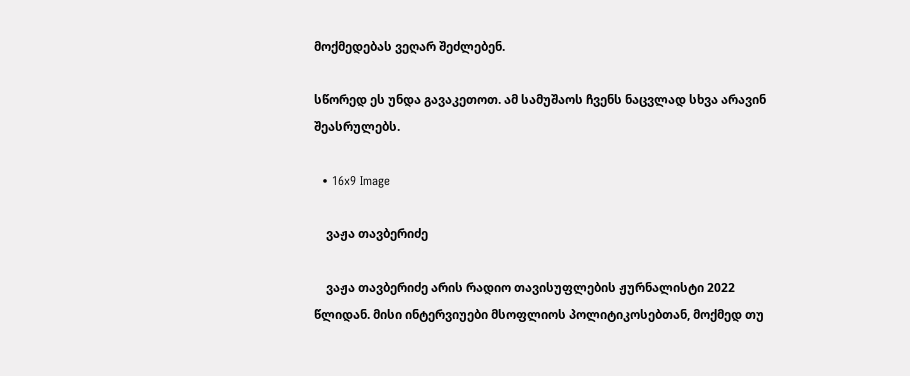მოქმედებას ვეღარ შეძლებენ.

სწორედ ეს უნდა გავაკეთოთ. ამ სამუშაოს ჩვენს ნაცვლად სხვა არავინ შეასრულებს.

  • 16x9 Image

    ვაჟა თავბერიძე

    ვაჟა თავბერიძე არის რადიო თავისუფლების ჟურნალისტი 2022 წლიდან. მისი ინტერვიუები მსოფლიოს პოლიტიკოსებთან, მოქმედ თუ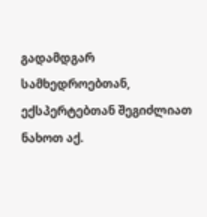გადამდგარ სამხედროებთან, ექსპერტებთან შეგიძლიათ ნახოთ აქ.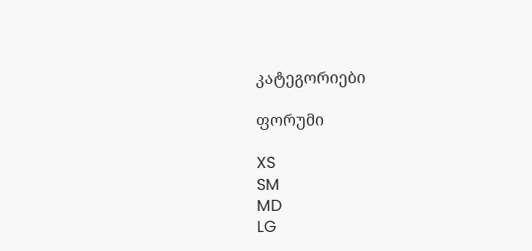კატეგორიები

ფორუმი

XS
SM
MD
LG